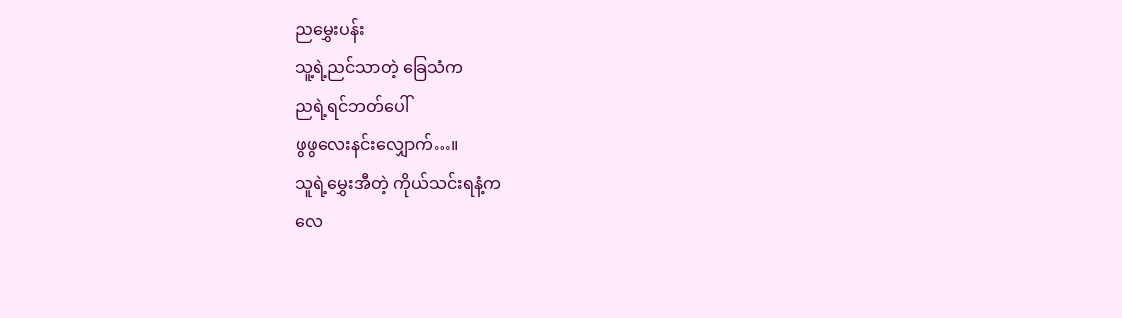ညမွှေးပန်း
သူ့ရဲ့ညင်သာတဲ့ ခြေသံက
ညရဲ့ရင်ဘတ်ပေါ်
ဖွဖွလေးနင်းလျှောက်…။
သူရဲ့မွှေးအီတဲ့ ကိုယ်သင်းရနံ့က
လေ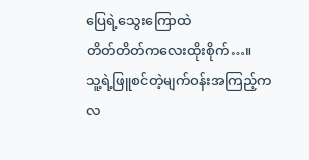ပြေရဲ့သွေးကြောထဲ
တိတ်တိတ်ကလေးထိုးစိုက်…။
သူ့ရဲ့ဖြူစင်တဲ့မျက်ဝန်းအကြည့်က
လ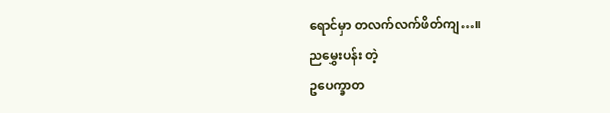ရောင်မှာ တလက်လက်ဖိတ်ကျ…။
ညမွှေးပန်း တဲ့
ဥပေက္ခာတ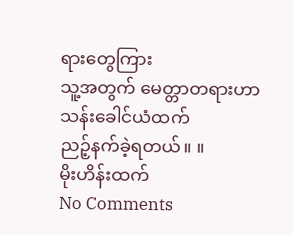ရားတွေကြား
သူ့အတွက် မေတ္တာတရားဟာ
သန်းခေါင်ယံထက်
ညဉ့်နက်ခဲ့ရတယ်။ ။
မိုးဟိန်းထက်
No Comments